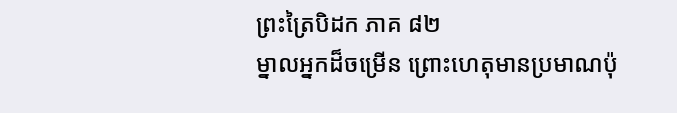ព្រះត្រៃបិដក ភាគ ៨២
ម្នាលអ្នកដ៏ចម្រើន ព្រោះហេតុមានប្រមាណប៉ុ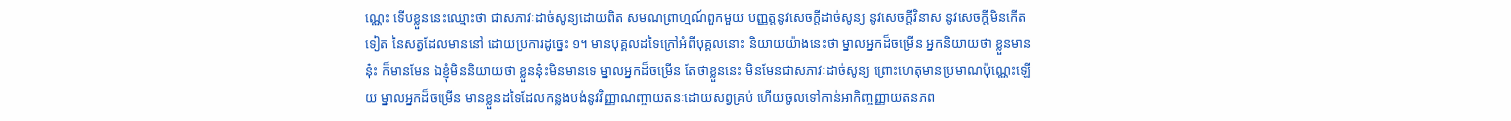ណ្ណេះ ទើបខ្លួននេះឈ្មោះថា ជាសភាវៈដាច់សូន្យដោយពិត សមណព្រាហ្មណ៍ពួកមួយ បញ្ញត្តនូវសេចក្ដីដាច់សូន្យ នូវសេចក្ដីវិនាស នូវសេចក្ដីមិនកើតទៀត នៃសត្វដែលមាននៅ ដោយប្រការដូច្នេះ ១។ មានបុគ្គលដទៃក្រៅអំពីបុគ្គលនោះ និយាយយ៉ាងនេះថា ម្នាលអ្នកដ៏ចម្រើន អ្នកនិយាយថា ខ្លួនមាននុ៎ះ ក៏មានមែន ឯខ្ញុំមិននិយាយថា ខ្លួននុ៎ះមិនមានទេ ម្នាលអ្នកដ៏ចម្រើន តែថាខ្លួននេះ មិនមែនជាសភាវៈដាច់សូន្យ ព្រោះហេតុមានប្រមាណប៉ុណ្ណេះឡើយ ម្នាលអ្នកដ៏ចម្រើន មានខ្លួនដទៃដែលកន្លងបង់នូវវិញ្ញាណញ្ចាយតនៈដោយសព្វគ្រប់ ហើយចូលទៅកាន់អាកិញ្ចញ្ញាយតនភព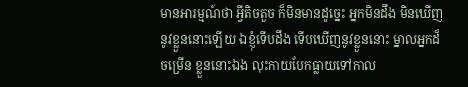មានអារម្មណ៍ថា អ្វីតិចតួច ក៏មិនមានដូច្នេះ អ្នកមិនដឹង មិនឃើញ នូវខ្លួននោះឡើយ ឯខ្ញុំទើបដឹង ទើបឃើញនូវខ្លួននោះ ម្នាលអ្នកដ៏ចម្រើន ខ្លួននោះឯង លុះកាយបែកធ្លាយទៅកាល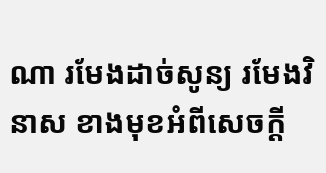ណា រមែងដាច់សូន្យ រមែងវិនាស ខាងមុខអំពីសេចក្ដី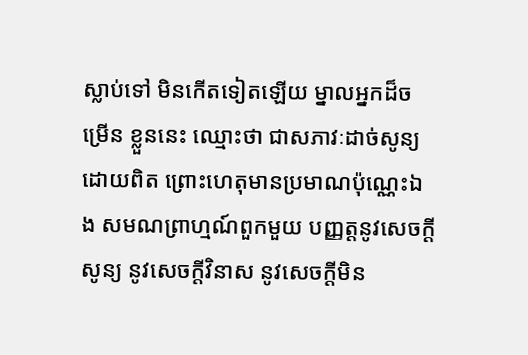ស្លាប់ទៅ មិនកើតទៀតឡើយ ម្នាលអ្នកដ៏ចម្រើន ខ្លួននេះ ឈ្មោះថា ជាសភាវៈដាច់សូន្យដោយពិត ព្រោះហេតុមានប្រមាណប៉ុណ្ណេះឯង សមណព្រាហ្មណ៍ពួកមួយ បញ្ញត្តនូវសេចក្ដីសូន្យ នូវសេចក្ដីវិនាស នូវសេចក្ដីមិន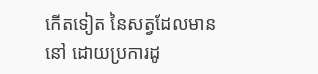កើតទៀត នៃសត្វដែលមាននៅ ដោយប្រការដូ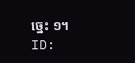ច្នេះ ១។
ID: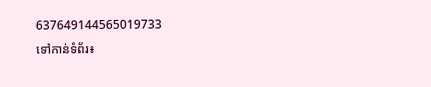637649144565019733
ទៅកាន់ទំព័រ៖